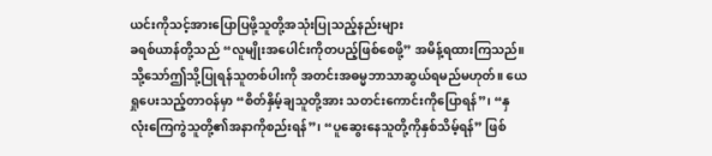ယင်းကိုသင့်အားပြောပြဖို့သူတို့အသုံးပြုသည့်နည်းများ
ခရစ်ယာန်တို့သည် “လူမျိုးအပေါင်းကိုတပည့်ဖြစ်စေဖို့” အမိန့်ရထားကြသည်။ သို့သော်ဤသို့ပြုရန်သူတစ်ပါးကို အတင်းအဓမ္မဘာသာဆွယ်ရမည်မဟုတ်။ ယေရှုပေးသည့်တာဝန်မှာ “စိတ်နှိမ့်ချသူတို့အား သတင်းကောင်းကိုပြောရန်”၊ “နှလုံးကြေကွဲသူတို့၏အနာကိုစည်းရန်”၊ “ပူဆွေးနေသူတို့ကိုနှစ်သိမ့်ရန်” ဖြစ်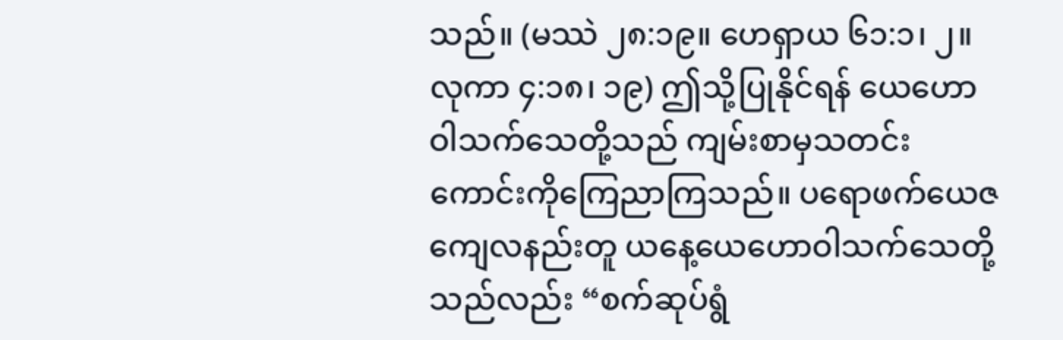သည်။ (မဿဲ ၂၈:၁၉။ ဟေရှာယ ၆၁:၁၊ ၂။ လုကာ ၄:၁၈၊ ၁၉) ဤသို့ပြုနိုင်ရန် ယေဟောဝါသက်သေတို့သည် ကျမ်းစာမှသတင်းကောင်းကိုကြေညာကြသည်။ ပရောဖက်ယေဇကျေလနည်းတူ ယနေ့ယေဟောဝါသက်သေတို့သည်လည်း “စက်ဆုပ်ရွံ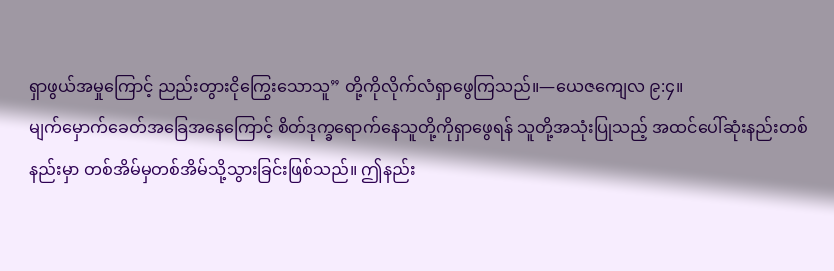ရှာဖွယ်အမှုကြောင့် ညည်းတွားငိုကြွေးသောသူ” တို့ကိုလိုက်လံရှာဖွေကြသည်။—ယေဇကျေလ ၉:၄။
မျက်မှောက်ခေတ်အခြေအနေကြောင့် စိတ်ဒုက္ခရောက်နေသူတို့ကိုရှာဖွေရန် သူတို့အသုံးပြုသည့် အထင်ပေါ်ဆုံးနည်းတစ်နည်းမှာ တစ်အိမ်မှတစ်အိမ်သို့သွားခြင်းဖြစ်သည်။ ဤနည်း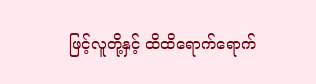ဖြင့်လူတို့နှင့် ထိထိရောက်ရောက်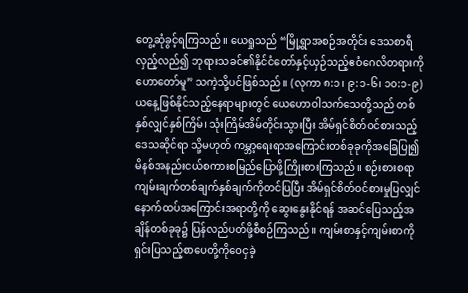တွေ့ဆုံခွင့်ရကြသည်။ ယေရှုသည် “မြို့ရွာအစဉ်အတိုင်း ဒေသစာရီလှည့်လည်၍ ဘုရားသခင်၏နိုင်ငံတော်နှင့်ယှဉ်သည့်ဧဝံဂေလိတရားကို ဟောတော်မူ” သကဲ့သို့ပင်ဖြစ်သည်။ (လုကာ ၈:၁၊ ၉:၁-၆၊ ၁၀:၁-၉) ယနေ့ဖြစ်နိုင်သည့်နေရာများတွင် ယေဟောဝါသက်သေတို့သည် တစ်နှစ်လျှင်နှစ်ကြိမ်၊ သုံးကြိမ်အိမ်တိုင်းသွားပြီး အိမ်ရှင်စိတ်ဝင်စားသည့်ဒေသဆိုင်ရာ သို့မဟုတ် ကမ္ဘာ့ရေးရာအကြောင်းတစ်ခုခုကိုအခြေပြု၍ မိနစ်အနည်းငယ်စကားစမြည်ပြောဖို့ကြိုးစားကြသည်။ စဉ်းစားစရာကျမ်းချက်တစ်ချက်နှစ်ချက်ကိုတင်ပြပြီး အိမ်ရှင်စိတ်ဝင်စားမှုပြလျှင် နောက်ထပ်အကြောင်းအရာတို့ကို ဆွေးနွေးနိုင်ရန် အဆင်ပြေသည့်အချိန်တစ်ခုခု၌ ပြန်လည်ပတ်ဖို့စီစဉ်ကြသည်။ ကျမ်းစာနှင့်ကျမ်းစာကိုရှင်းပြသည့်စာပေတို့ကိုဝေငှခဲ့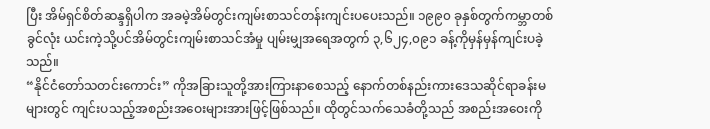ပြီး အိမ်ရှင်စိတ်ဆန္ဒရှိပါက အခမဲ့အိမ်တွင်းကျမ်းစာသင်တန်းကျင်းပပေးသည်။ ၁၉၉၀ ခုနှစ်တွက်ကမ္ဘာတစ်ခွင်လုံး ယင်းကဲ့သို့ပင်အိမ်တွင်းကျမ်းစာသင်အံမှု ပျမ်းမျှအရေအတွက် ၃,၆၂၄,၀၉၁ ခန့်ကိုမှန်မှန်ကျင်းပခဲ့သည်။
“နိုင်ငံတော်သတင်းကောင်း” ကိုအခြားသူတို့အားကြားနာစေသည့် နောက်တစ်နည်းကားဒေသဆိုင်ရာခန်းမများတွင် ကျင်းပသည့်အစည်းအဝေးများအားဖြင့်ဖြစ်သည်။ ထိုတွင်သက်သေခံတို့သည် အစည်းအဝေးကို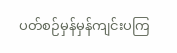ပတ်စဉ်မှန်မှန်ကျင်းပကြ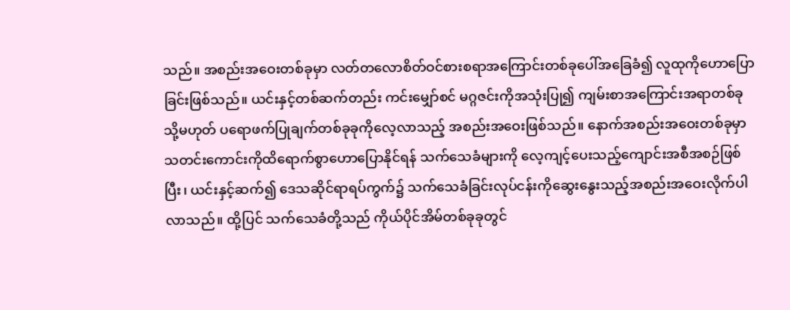သည်။ အစည်းအဝေးတစ်ခုမှာ လတ်တလောစိတ်ဝင်စားစရာအကြောင်းတစ်ခုပေါ်အခြေခံ၍ လူထုကိုဟောပြောခြင်းဖြစ်သည်။ ယင်းနှင့်တစ်ဆက်တည်း ကင်းမျှော်စင် မဂ္ဂဇင်းကိုအသုံးပြု၍ ကျမ်းစာအကြောင်းအရာတစ်ခု သို့မဟုတ် ပရောဖက်ပြုချက်တစ်ခုခုကိုလေ့လာသည့် အစည်းအဝေးဖြစ်သည်။ နောက်အစည်းအဝေးတစ်ခုမှာ သတင်းကောင်းကိုထိရောက်စွာဟောပြောနိုင်ရန် သက်သေခံများကို လေ့ကျင့်ပေးသည့်ကျောင်းအစီအစဉ်ဖြစ်ပြီး၊ ယင်းနှင့်ဆက်၍ ဒေသဆိုင်ရာရပ်ကွက်၌ သက်သေခံခြင်းလုပ်ငန်းကိုဆွေးနွေးသည့်အစည်းအဝေးလိုက်ပါလာသည်။ ထို့ပြင် သက်သေခံတို့သည် ကိုယ်ပိုင်အိမ်တစ်ခုခုတွင်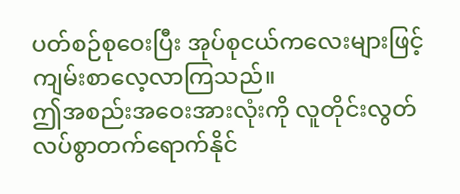ပတ်စဉ်စုဝေးပြီး အုပ်စုငယ်ကလေးများဖြင့်ကျမ်းစာလေ့လာကြသည်။
ဤအစည်းအဝေးအားလုံးကို လူတိုင်းလွတ်လပ်စွာတက်ရောက်နိုင်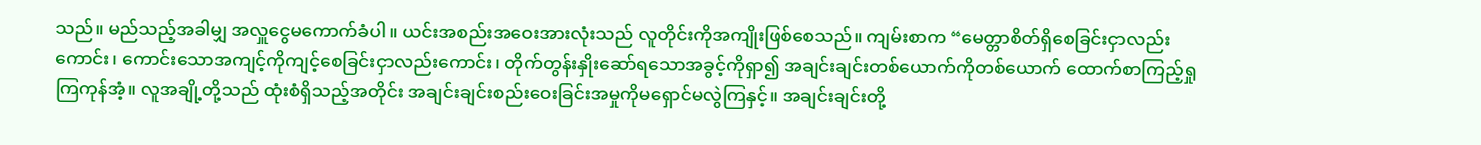သည်။ မည်သည့်အခါမျှ အလှူငွေမကောက်ခံပါ။ ယင်းအစည်းအဝေးအားလုံးသည် လူတိုင်းကိုအကျိုးဖြစ်စေသည်။ ကျမ်းစာက “မေတ္တာစိတ်ရှိစေခြင်းငှာလည်းကောင်း၊ ကောင်းသောအကျင့်ကိုကျင့်စေခြင်းငှာလည်းကောင်း၊ တိုက်တွန်းနှိုးဆော်ရသောအခွင့်ကိုရှာ၍ အချင်းချင်းတစ်ယောက်ကိုတစ်ယောက် ထောက်စာကြည့်ရှုကြကုန်အံ့။ လူအချို့တို့သည် ထုံးစံရှိသည့်အတိုင်း အချင်းချင်းစည်းဝေးခြင်းအမှုကိုမရှောင်မလွဲကြနှင့်။ အချင်းချင်းတို့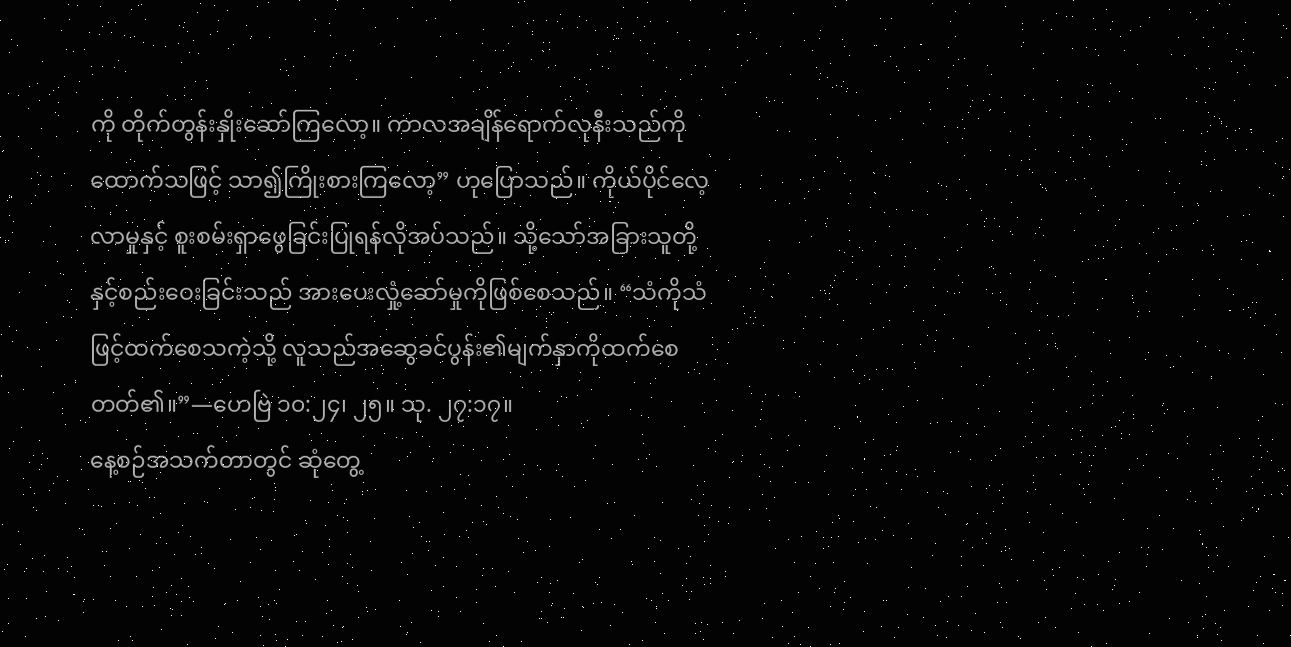ကို တိုက်တွန်းနှိုးဆော်ကြလော့။ ကာလအချိန်ရောက်လုနီးသည်ကိုထောက်သဖြင့် သာ၍ကြိုးစားကြလော့” ဟုပြောသည်။ ကိုယ်ပိုင်လေ့လာမှုနှင့် စူးစမ်းရှာဖွေခြင်းပြုရန်လိုအပ်သည်။ သို့သော်အခြားသူတို့နှင့်စည်းဝေးခြင်းသည် အားပေးလှုံ့ဆော်မှုကိုဖြစ်စေသည်။ “သံကိုသံဖြင့်ထက်စေသကဲ့သို့ လူသည်အဆွေခင်ပွန်း၏မျက်နှာကိုထက်စေတတ်၏။”—ဟေဗြဲ ၁၀:၂၄၊ ၂၅။ သု. ၂၇:၁၇။
နေ့စဉ်အသက်တာတွင် ဆုံတွေ့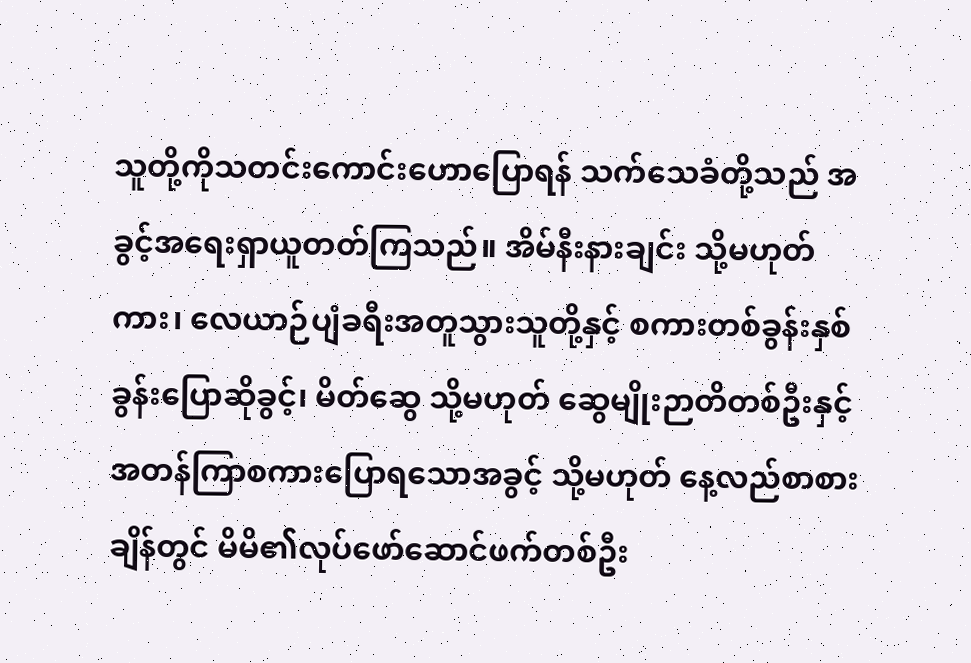သူတို့ကိုသတင်းကောင်းဟောပြောရန် သက်သေခံတို့သည် အခွင့်အရေးရှာယူတတ်ကြသည်။ အိမ်နီးနားချင်း သို့မဟုတ် ကား၊ လေယာဉ်ပျံခရီးအတူသွားသူတို့နှင့် စကားတစ်ခွန်းနှစ်ခွန်းပြောဆိုခွင့်၊ မိတ်ဆွေ သို့မဟုတ် ဆွေမျိုးဉာတိတစ်ဦးနှင့် အတန်ကြာစကားပြောရသောအခွင့် သို့မဟုတ် နေ့လည်စာစားချိန်တွင် မိမိ၏လုပ်ဖော်ဆောင်ဖက်တစ်ဦး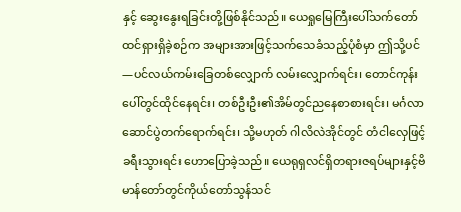နှင့် ဆွေးနွေးရခြင်းတို့ဖြစ်နိုင်သည်။ ယေရှုမြေကြီးပေါ်သက်တော်ထင်ရှားရှိခဲ့စဉ်က အများအားဖြင့်သက်သေခံသည့်ပုံစံမှာ ဤသို့ပင်—ပင်လယ်ကမ်းခြေတစ်လျှောက် လမ်းလျှောက်ရင်း၊ တောင်ကုန်းပေါ်တွင်ထိုင်နေရင်း၊ တစ်ဦးဦး၏အိမ်တွင်ညနေစာစားရင်း၊ မင်္ဂလာဆောင်ပွဲတက်ရောက်ရင်း၊ သို့မဟုတ် ဂါလိလဲအိုင်တွင် တံငါလှေဖြင့်ခရီးသွားရင်း ဟောပြောခဲ့သည်။ ယေရုရှလင်ရှိတရားဇရပ်များနှင့်ဗိမာန်တော်တွင်ကိုယ်တော်သွန်သင်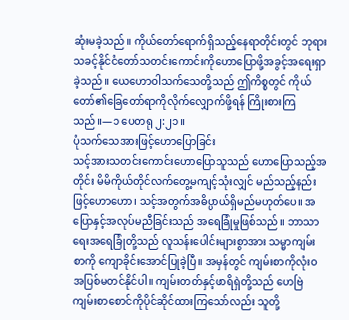ဆုံးမခဲ့သည်။ ကိုယ်တော်ရောက်ရှိသည့်နေရာတိုင်းတွင် ဘုရားသခင့်နိုင်ငံတော်သတင်းကောင်းကိုဟောပြောဖို့အခွင့်အရေးရှာခဲ့သည်။ ယေဟောဝါသက်သေတို့သည် ဤကိစ္စတွင် ကိုယ်တော်၏ခြေတော်ရာကိုလိုက်လျှောက်ဖို့ရန် ကြိုးစားကြသည်။—၁ ပေတရု ၂:၂၁။
ပုံသက်သေအားဖြင့်ဟောပြောခြင်း
သင့်အားသတင်းကောင်းဟောပြောသူသည် ဟောပြောသည့်အတိုင်း မိမိကိုယ်တိုင်လက်တွေ့မကျင့်သုံးလျှင် မည်သည့်နည်းဖြင့်ဟောဟော၊ သင့်အတွက်အဓိပ္ပာယ်ရှိမည်မဟုတ်ပေ။ အပြောနှင့်အလုပ်မညီခြင်းသည် အရေခြုံမှုဖြစ်သည်။ ဘာသာရေးအရေခြုံတို့သည် လူသန်းပေါင်းများစွာအား သမ္မာကျမ်းစာကို ကျောခိုင်းအောင်ပြုခဲ့ပြီ။ အမှန်တွင် ကျမ်းစာကိုလုံးဝအပြစ်မတင်နိုင်ပါ။ ကျမ်းတတ်နှင့်ဖာရိရှဲတို့သည် ဟေဗြဲကျမ်းစာစောင်ကိုပိုင်ဆိုင်ထားကြသော်လည်း သူတို့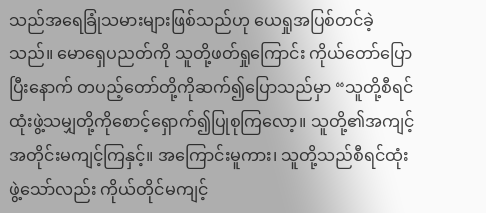သည်အရေခြုံသမားများဖြစ်သည်ဟု ယေရှုအပြစ်တင်ခဲ့သည်။ မောရှေပညတ်ကို သူတို့ဖတ်ရှုကြောင်း ကိုယ်တော်ပြောပြီးနောက် တပည့်တော်တို့ကိုဆက်၍ပြောသည်မှာ “သူတို့စီရင်ထုံးဖွဲ့သမျှတို့ကိုစောင့်ရှောက်၍ပြုစုကြလော့။ သူတို့၏အကျင့်အတိုင်းမကျင့်ကြနှင့်။ အကြောင်းမူကား၊ သူတို့သည်စီရင်ထုံးဖွဲ့သော်လည်း ကိုယ်တိုင်မကျင့်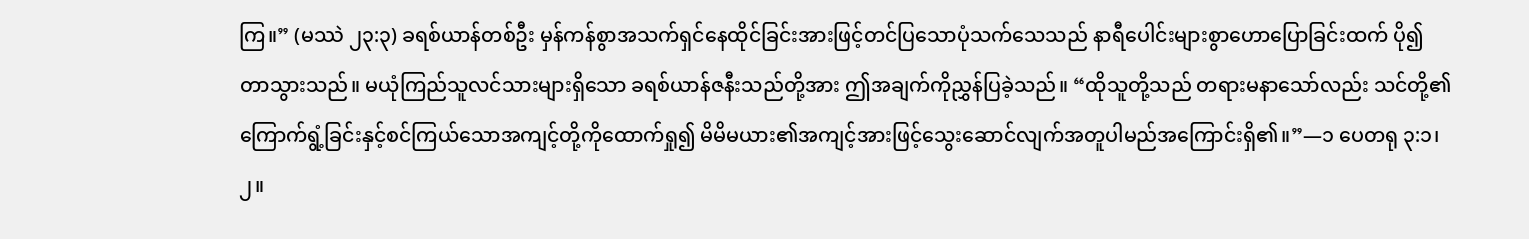ကြ။” (မဿဲ ၂၃:၃) ခရစ်ယာန်တစ်ဦး မှန်ကန်စွာအသက်ရှင်နေထိုင်ခြင်းအားဖြင့်တင်ပြသောပုံသက်သေသည် နာရီပေါင်းများစွာဟောပြောခြင်းထက် ပို၍တာသွားသည်။ မယုံကြည်သူလင်သားများရှိသော ခရစ်ယာန်ဇနီးသည်တို့အား ဤအချက်ကိုညွှန်ပြခဲ့သည်။ “ထိုသူတို့သည် တရားမနာသော်လည်း သင်တို့၏ကြောက်ရွံ့ခြင်းနှင့်စင်ကြယ်သောအကျင့်တို့ကိုထောက်ရှု၍ မိမိမယား၏အကျင့်အားဖြင့်သွေးဆောင်လျက်အတူပါမည်အကြောင်းရှိ၏။”—၁ ပေတရု ၃:၁၊ ၂။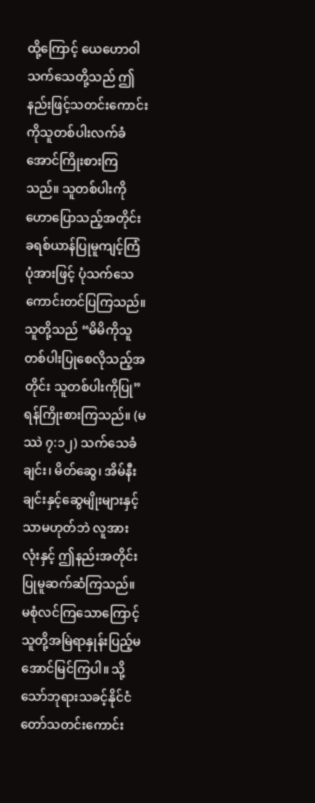ထို့ကြောင့် ယေဟောဝါသက်သေတို့သည် ဤနည်းဖြင့်သတင်းကောင်းကိုသူတစ်ပါးလက်ခံအောင်ကြိုးစားကြသည်။ သူတစ်ပါးကိုဟောပြောသည့်အတိုင်း ခရစ်ယာန်ပြုမူကျင့်ကြံပုံအားဖြင့် ပုံသက်သေကောင်းတင်ပြကြသည်။ သူတို့သည် “မိမိကိုသူတစ်ပါးပြုစေလိုသည့်အတိုင်း သူတစ်ပါးကိုပြု” ရန်ကြိုးစားကြသည်။ (မဿဲ ၇:၁၂) သက်သေခံချင်း၊ မိတ်ဆွေ၊ အိမ်နီးချင်းနှင့်ဆွေမျိုးများနှင့်သာမဟုတ်ဘဲ လူအားလုံးနှင့် ဤနည်းအတိုင်းပြုမူဆက်ဆံကြသည်။ မစုံလင်ကြသောကြောင့် သူတို့အမြဲရာနှုန်းပြည့်မအောင်မြင်ကြပါ။ သို့သော်ဘုရားသခင့်နိုင်ငံတော်သတင်းကောင်း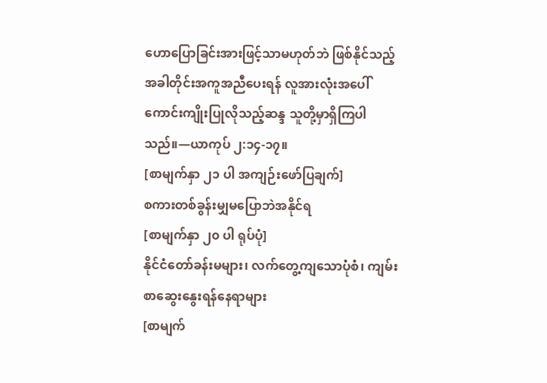ဟောပြောခြင်းအားဖြင့်သာမဟုတ်ဘဲ ဖြစ်နိုင်သည့်အခါတိုင်းအကူအညီပေးရန် လူအားလုံးအပေါ်ကောင်းကျိုးပြုလိုသည့်ဆန္ဒ သူတို့မှာရှိကြပါသည်။—ယာကုပ် ၂:၁၄-၁၇။
[စာမျက်နှာ ၂၁ ပါ အကျဉ်းဖော်ပြချက်]
စကားတစ်ခွန်းမျှမပြောဘဲအနိုင်ရ
[စာမျက်နှာ ၂၀ ပါ ရုပ်ပုံ]
နိုင်ငံတော်ခန်းမများ၊ လက်တွေ့ကျသောပုံစံ၊ ကျမ်းစာဆွေးနွေးရန်နေရာများ
[စာမျက်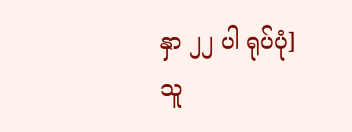နှာ ၂၂ ပါ ရုပ်ပုံ]
သူ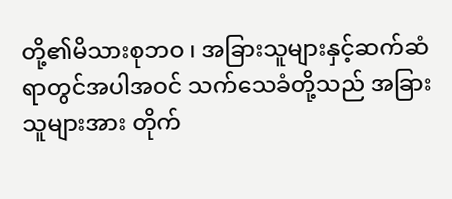တို့၏မိသားစုဘဝ ၊ အခြားသူများနှင့်ဆက်ဆံရာတွင်အပါအဝင် သက်သေခံတို့သည် အခြားသူများအား တိုက်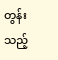တွန်းသည့်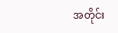အတိုင်း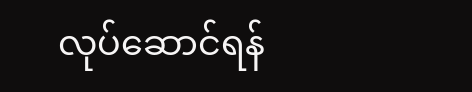လုပ်ဆောင်ရန်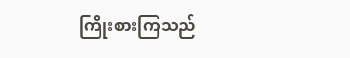ကြိုးစားကြသည်